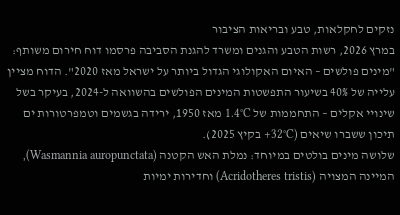נזקים לחקלאות, טבע ובריאות הציבור
במרץ 2026, רשות הטבע והגנים ומשרד להגנת הסביבה פרסמו דוח חירום משותף: "מינים פולשים – האיום האקולוגי הגדול ביותר על ישראל מאז 2020". הדוח מציין עלייה של 40% בשיעור התפשטות המינים הפולשים בהשוואה ל-2024, בעיקר בשל שינויי אקלים – התחממות של 1.4°C מאז 1950, ירידה בגשמים וטמפרטורות ים תיכון ששברו שיאים (32°C+ בקיץ 2025).
שלושה מינים בולטים במיוחד: נמלת האש הקטנה (Wasmannia auropunctata), המיינה המצויה (Acridotheres tristis) וחדירות ימיות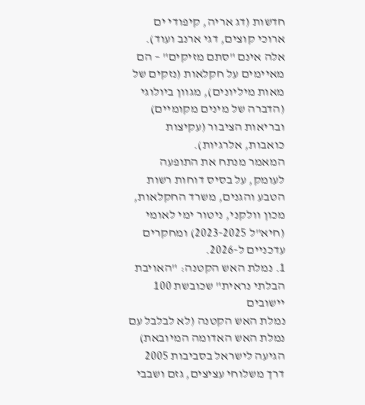חדשות (דג אריה, קיפודי ים ארוכי קוצים, דגי ארנב ועוד). אלה אינם "סתם מזיקים" – הם מאיימים על חקלאות (נזקים של מאות מיליונים), מגוון ביולוגי (הדברה של מינים מקומיים) ובריאות הציבור (עקיצות כואבות, אלרגיות).
המאמר מנתח את התופעה לעומק, על בסיס דוחות רשות הטבע והגנים, משרד החקלאות, מכון וולקני, ניטור ימי לאומי (חיא"ל 2023-2025) ומחקרים עדכניים ל-2026.
1. נמלת האש הקטנה: "האויבת הבלתי נראית" שכובשת 100 יישובים
נמלת האש הקטנה (לא לבלבל עם נמלת האש האדומה המיובאת) הגיעה לישראל בסביבות 2005 דרך משלוחי עציצים, גזם ושבבי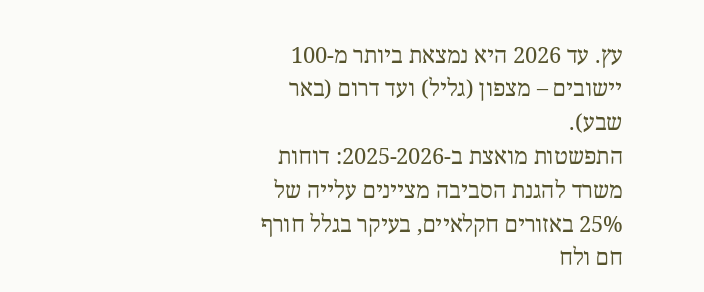עץ. עד 2026 היא נמצאת ביותר מ-100 יישובים – מצפון (גליל) ועד דרום (באר שבע).
התפשטות מואצת ב-2025-2026: דוחות משרד להגנת הסביבה מציינים עלייה של 25% באזורים חקלאיים, בעיקר בגלל חורף חם ולח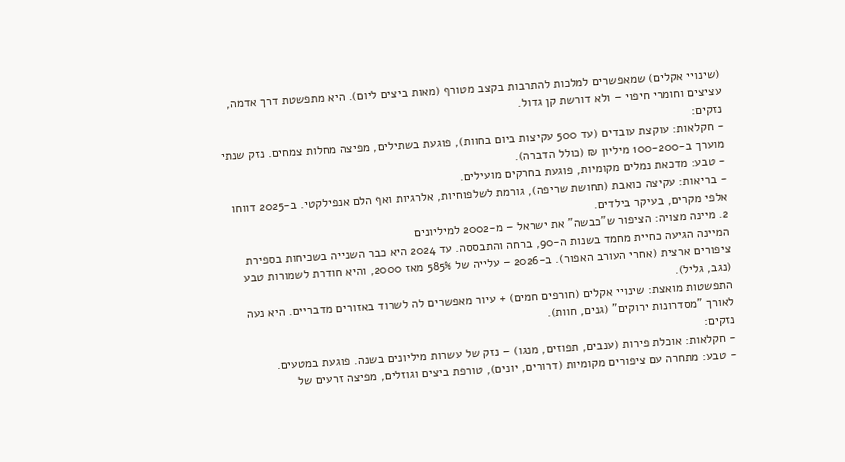(שינויי אקלים) שמאפשרים למלכות להתרבות בקצב מטורף (מאות ביצים ליום). היא מתפשטת דרך אדמה, עציצים וחומרי חיפוי – ולא דורשת קן גדול.
נזקים:
- חקלאות: עוקצת עובדים (עד 500 עקיצות ביום בחוות), פוגעת בשתילים, מפיצה מחלות צמחים. נזק שנתי מוערך ב-100-200 מיליון ₪ (כולל הדברה).
- טבע: מדכאת נמלים מקומיות, פוגעת בחרקים מועילים.
- בריאות: עקיצה כואבת (תחושת שריפה), גורמת לשלפוחיות, אלרגיות ואף הלם אנפילקטי. ב-2025 דווחו אלפי מקרים, בעיקר בילדים.
2. מיינה מצויה: הציפור ש"כבשה" את ישראל – מ-2002 למיליונים
המיינה הגיעה כחיית מחמד בשנות ה-90, ברחה והתבססה. עד 2024 היא כבר השנייה בשכיחות בספירת ציפורים ארצית (אחרי העורב האפור). ב-2026 – עלייה של 585% מאז 2000, והיא חודרת לשמורות טבע (נגב, גליל).
התפשטות מואצת: שינויי אקלים (חורפים חמים) + עיור מאפשרים לה לשרוד באזורים מדבריים. היא נעה לאורך "מסדרונות ירוקים" (גנים, חוות).
נזקים:
- חקלאות: אוכלת פירות (ענבים, תפוזים, מנגו) – נזק של עשרות מיליונים בשנה. פוגעת במטעים.
- טבע: מתחרה עם ציפורים מקומיות (דרורים, יונים), טורפת ביצים וגוזלים, מפיצה זרעים של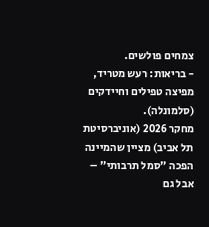צמחים פולשים.
- בריאות: רעש מטריד, מפיצה טפילים וחיידקים (סלמונלה).
מחקר 2026 (אוניברסיטת תל אביב) מציין שהמיינה הפכה "סמל תרבותי" – אבל גם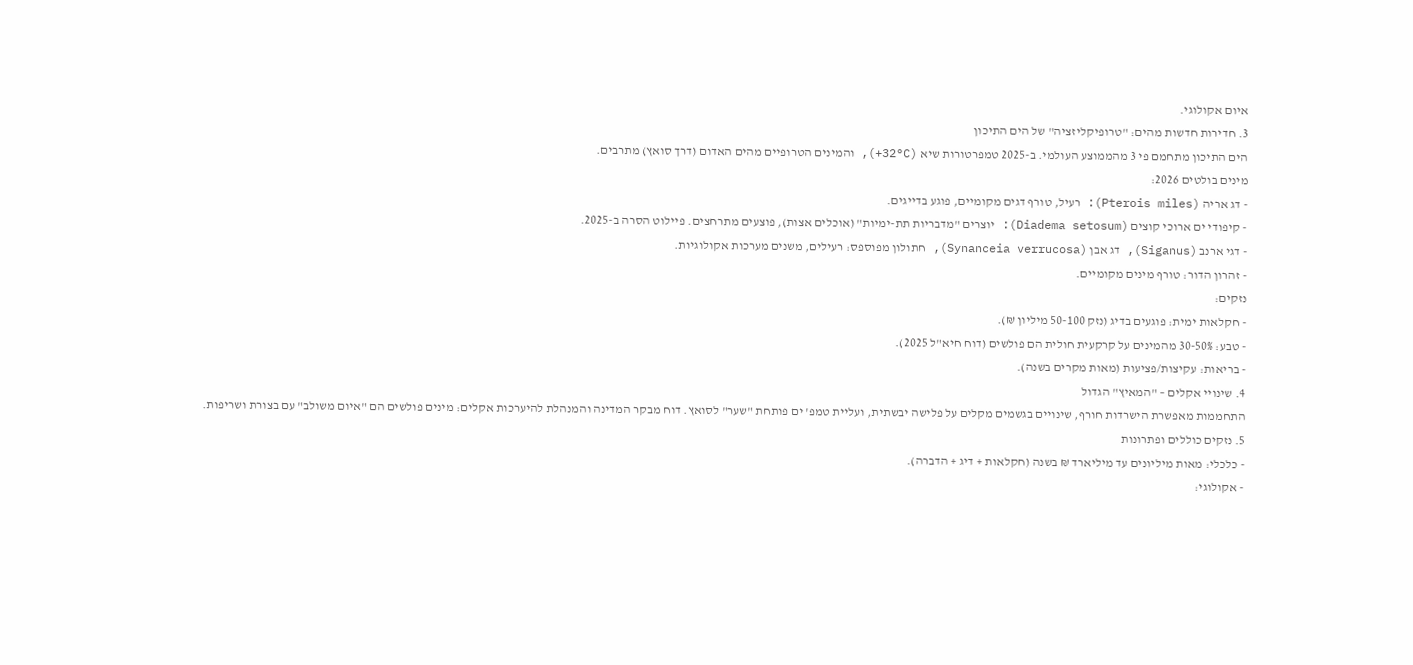איום אקולוגי.
3. חדירות חדשות מהים: "טרופיקליזציה" של הים התיכון
הים התיכון מתחמם פי 3 מהממוצע העולמי. ב-2025 טמפרטורות שיא (32°C+), והמינים הטרופיים מהים האדום (דרך סואץ) מתרבים.
מינים בולטים 2026:
- דג אריה (Pterois miles): רעיל, טורף דגים מקומיים, פוגע בדייגים.
- קיפודי ים ארוכי קוצים (Diadema setosum): יוצרים "מדבריות תת-ימיות" (אוכלים אצות), פוצעים מתרחצים. פיילוט הסרה ב-2025.
- דגי ארנב (Siganus), דג אבן (Synanceia verrucosa), חתולון מפוספס: רעילים, משנים מערכות אקולוגיות.
- זהרון הדור: טורף מינים מקומיים.
נזקים:
- חקלאות ימית: פוגעים בדיג (נזק 50-100 מיליון ₪).
- טבע: 30-50% מהמינים על קרקעית חולית הם פולשים (דוח חיא"ל 2025).
- בריאות: עקיצות/פציעות (מאות מקרים בשנה).
4. שינויי אקלים – "המאיץ" הגדול
התחממות מאפשרת הישרדות חורף, שינויים בגשמים מקלים על פלישה יבשתית, ועליית טמפ' ים פותחת "שער" לסואץ. דוח מבקר המדינה והמנהלת להיערכות אקלים: מינים פולשים הם "איום משולב" עם בצורת ושריפות.
5. נזקים כוללים ופתרונות
- כלכלי: מאות מיליונים עד מיליארד ₪ בשנה (חקלאות + דיג + הדברה).
- אקולוגי: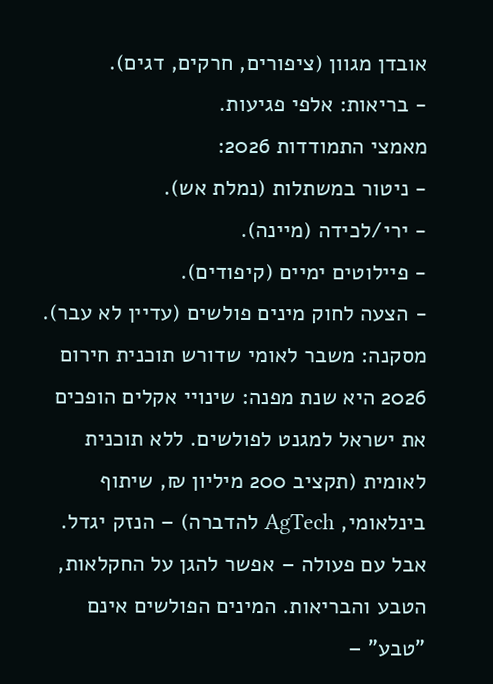אובדן מגוון (ציפורים, חרקים, דגים).
- בריאות: אלפי פגיעות.
מאמצי התמודדות 2026:
- ניטור במשתלות (נמלת אש).
- ירי/לכידה (מיינה).
- פיילוטים ימיים (קיפודים).
- הצעה לחוק מינים פולשים (עדיין לא עבר).
מסקנה: משבר לאומי שדורש תוכנית חירום
2026 היא שנת מפנה: שינויי אקלים הופכים את ישראל למגנט לפולשים. ללא תוכנית לאומית (תקציב 200 מיליון ₪, שיתוף בינלאומי, AgTech להדברה) – הנזק יגדל. אבל עם פעולה – אפשר להגן על החקלאות, הטבע והבריאות. המינים הפולשים אינם "טבע" –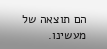הם תוצאה של מעשינו.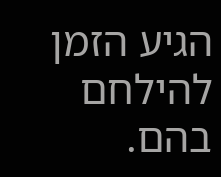הגיע הזמן להילחם בהם.